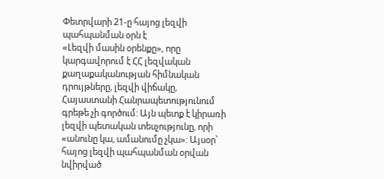Փետրվարի 21-ը հայոց լեզվի պահպանման օրն է
«Լեզվի մասին օրենքը», որը կարգավորում է ՀՀ լեզվական քաղաքականության հիմնական դրույթները, լեզվի վիճակը, Հայաստանի Հանրապետությունում գրեթե չի գործում: Այն պետք է կիրառի լեզվի պետական տեսչությունը, որի «անունը կա, ամանումը չկա»: Այսօր՝ հայոց լեզվի պահպանման օրվան նվիրված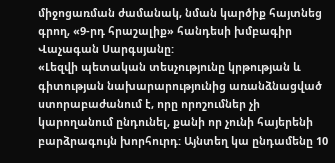միջոցառման ժամանակ, նման կարծիք հայտնեց գրող, «9-րդ հրաշալիք» հանդեսի խմբագիր Վաչագան Սարգսյանը:
«Լեզվի պետական տեսչությունը կրթության և գիտության նախարարությունից առանձնացված ստորաբաժանում է, որը որոշումներ չի կարողանում ընդունել, քանի որ չունի հայերենի բարձրագույն խորհուրդ: Այնտեղ կա ընդամենը 10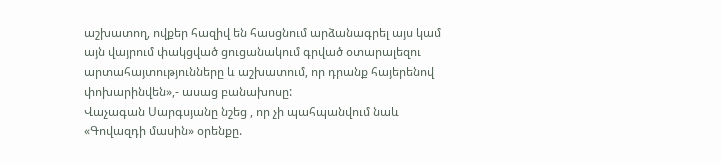աշխատող, ովքեր հազիվ են հասցնում արձանագրել այս կամ այն վայրում փակցված ցուցանակում գրված օտարալեզու արտահայտությունները և աշխատում, որ դրանք հայերենով փոխարինվեն»,- ասաց բանախոսը:
Վաչագան Սարգսյանը նշեց , որ չի պահպանվում նաև «Գովազդի մասին» օրենքը.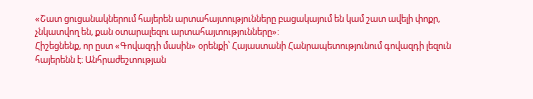«Շատ ցուցանակներում հայերեն արտահայտությունները բացակայում են կամ շատ ավելի փոքր, չնկատվող են, քան օտարալեզու արտահայտությունները»:
Հիշեցնենք, որ ըստ «Գովազդի մասին» օրենքի՝ Հայաստանի Հանրապետությունում գովազդի լեզուն հայերենն է։ Անհրաժեշտության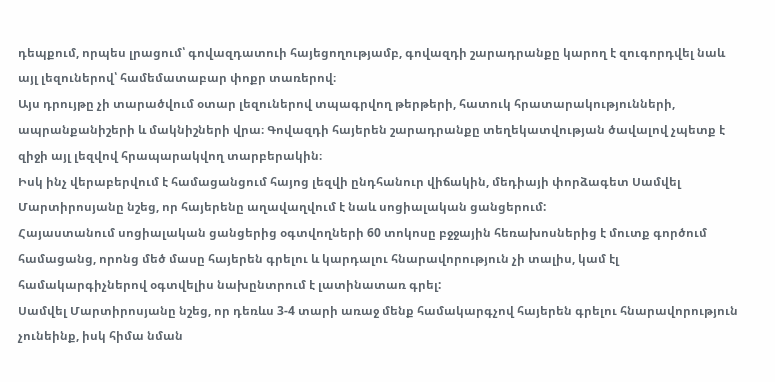դեպքում, որպես լրացում՝ գովազդատուի հայեցողությամբ, գովազդի շարադրանքը կարող է զուգորդվել նաև այլ լեզուներով՝ համեմատաբար փոքր տառերով։
Այս դրույթը չի տարածվում օտար լեզուներով տպագրվող թերթերի, հատուկ հրատարակությունների, ապրանքանիշերի և մակնիշների վրա։ Գովազդի հայերեն շարադրանքը տեղեկատվության ծավալով չպետք է զիջի այլ լեզվով հրապարակվող տարբերակին։
Իսկ ինչ վերաբերվում է համացանցում հայոց լեզվի ընդհանուր վիճակին, մեդիայի փորձագետ Սամվել Մարտիրոսյանը նշեց, որ հայերենը աղավաղվում է նաև սոցիալական ցանցերում:
Հայաստանում սոցիալական ցանցերից օգտվողների 60 տոկոսը բջջային հեռախոսներից է մուտք գործում համացանց, որոնց մեծ մասը հայերեն գրելու և կարդալու հնարավորություն չի տալիս, կամ էլ համակարգիչներով օգտվելիս նախընտրում է լատինատառ գրել:
Սամվել Մարտիրոսյանը նշեց, որ դեռևս 3-4 տարի առաջ մենք համակարգչով հայերեն գրելու հնարավորություն չունեինք, իսկ հիմա նման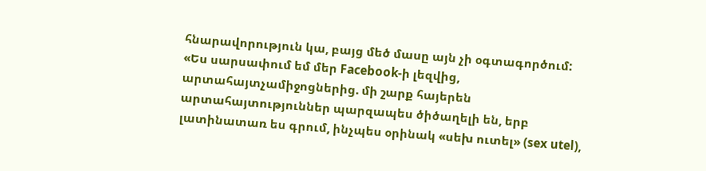հնարավորություն կա, բայց մեծ մասը այն չի օգտագործում:
«Ես սարսափում եմ մեր Facebook-ի լեզվից, արտահայտչամիջոցներից. մի շարք հայերեն արտահայտություններ պարզապես ծիծաղելի են, երբ լատինատառ ես գրում, ինչպես օրինակ «սեխ ուտել» (sex utel),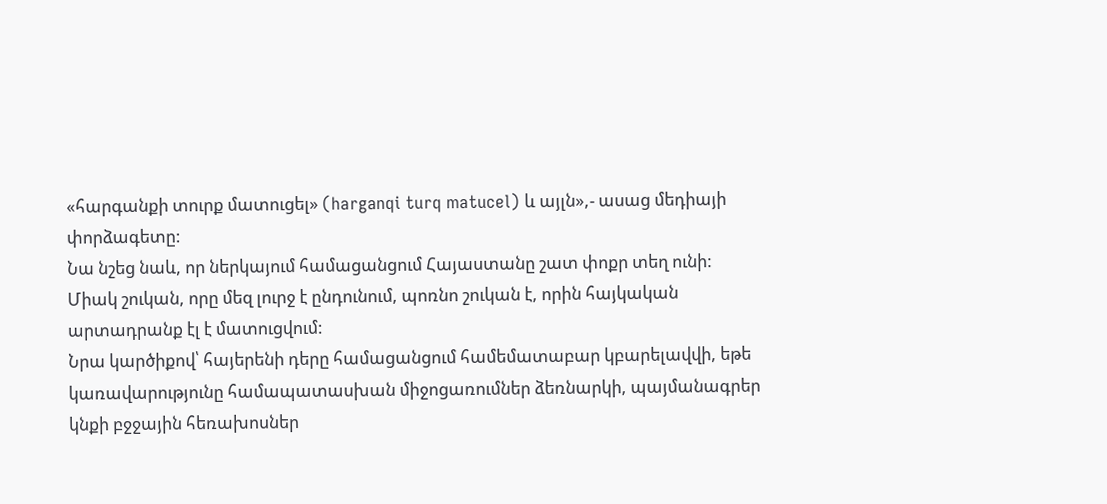«հարգանքի տուրք մատուցել» (harganqi turq matucel) և այլն»,- ասաց մեդիայի փորձագետը:
Նա նշեց նաև, որ ներկայում համացանցում Հայաստանը շատ փոքր տեղ ունի: Միակ շուկան, որը մեզ լուրջ է ընդունում, պոռնո շուկան է, որին հայկական արտադրանք էլ է մատուցվում:
Նրա կարծիքով՝ հայերենի դերը համացանցում համեմատաբար կբարելավվի, եթե կառավարությունը համապատասխան միջոցառումներ ձեռնարկի, պայմանագրեր կնքի բջջային հեռախոսներ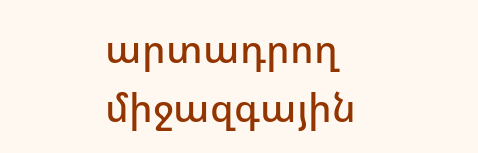արտադրող միջազգային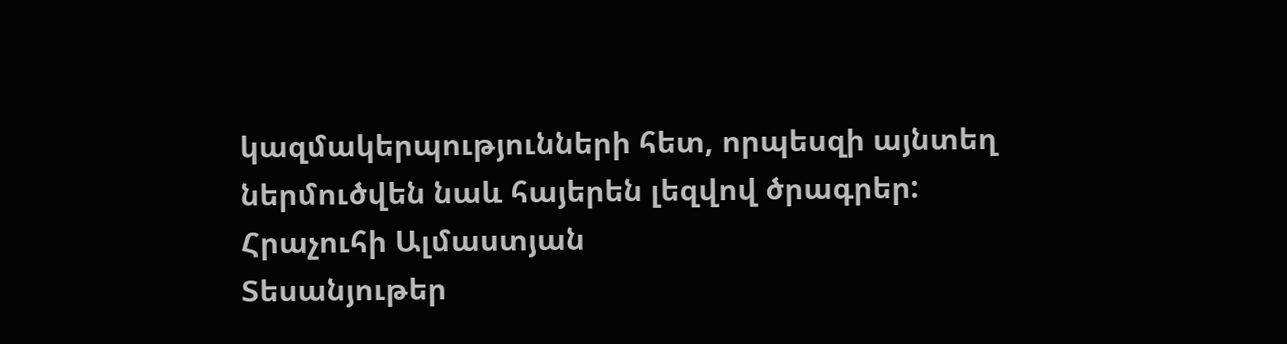կազմակերպությունների հետ, որպեսզի այնտեղ ներմուծվեն նաև հայերեն լեզվով ծրագրեր:
Հրաչուհի Ալմաստյան
Տեսանյութեր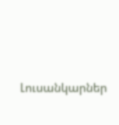Լուսանկարներ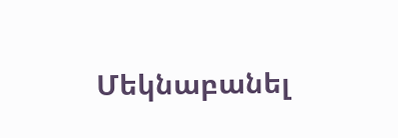Մեկնաբանել